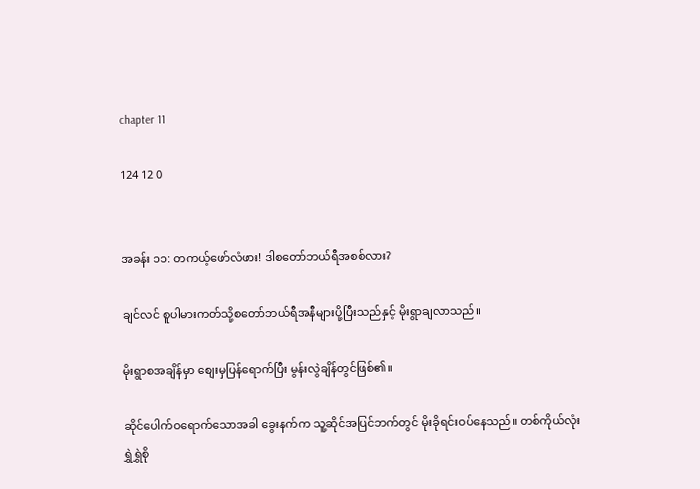chapter 11

124 12 0


အခန်း ၁၁: တကယ့်ဖော်လံဖား! ဒါစတော်ဘယ်ရီအစစ်လား?

ချင်လင် စူပါမားကတ်သို့စတော်ဘယ်ရီအနီများပို့ပြီးသည်နှင့် မိုးရွာချလာသည်။

မိုးရွာစအချိန်မှာ စျေးမှပြန်ရောက်ပြီး မွန်းလွဲချိန်တွင်ဖြစ်၏။

ဆိုင်ပေါက်ဝရောက်သောအခါ ခွေးနက်က သူ့ဆိုင်အပြင်ဘက်တွင် မိုးခိုရင်းဝပ်နေသည်။ တစ်ကိုယ်လုံးရွှဲရွှဲစို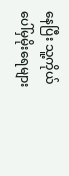နေပြီး သူ့ကိုယ်ပေါ်မှမိုးရေများ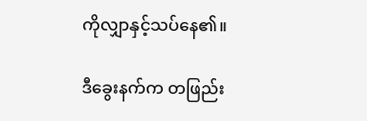ကိုလျှာနှင့်သပ်နေ၏။

ဒီခွေးနက်က တဖြည်း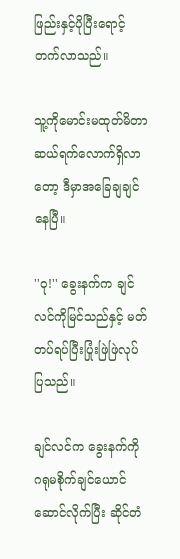ဖြည်းနှင့်ပိုပြီးရောင့်တက်လာသည်။

သူ့ကိုမောင်းမထုတ်မိတာ ဆယ်ရက်လောက်ရှိလာတော့ ဒီမှာအခြေချချင်နေပြီ။

''ဝု!'' ခွေးနက်က ချင်လင်ကိုမြင်သည်နှင့် မတ်တပ်ရပ်ပြီးပြုံးဖြဲဖြဲလုပ်ပြသည်။

ချင်လင်က ခွေးနက်ကို ဂရုမစိုက်ချင်ယောင်ဆောင်လိုက်ပြီး ဆိုင်တံ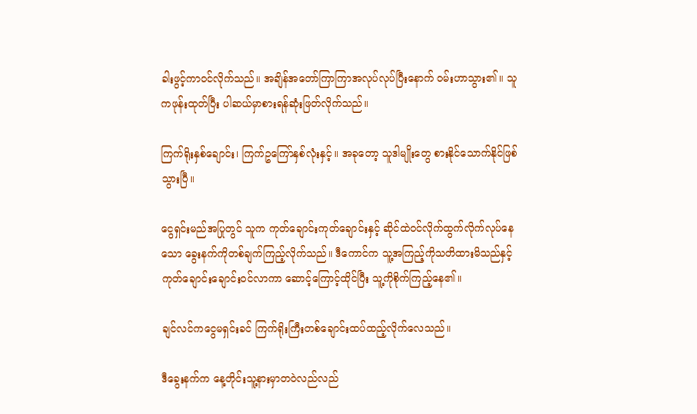ခါးဖွင့်ကာဝင်လိုက်သည်။ အချိန်အတော်ကြာကြာအလုပ်လုပ်ပြီးနောက် ဝမ်းဟာသွား၏။ သူကဖုန်းထုတ်ပြီး ပါဆယ်မှာစားရန်ဆုံးဖြတ်လိုက်သည်။

ကြက်ရိုးနှစ်ချောင်း၊ ကြက်ဥကြော်နှစ်လုံးနှင့်။ အခုတော့ သူဒါမျိုးတွေ စားနိုင်သောက်နိုင်ဖြစ်သွားပြီ။

ငွေရှင်းမည်အပြုတွင် သူက ကုတ်ချောင်းကုတ်ချောင်းနှင့် ဆိုင်ထဲဝင်လိုက်ထွက်လိုက်လုပ်နေသော ခွေးနက်ကိုတစ်ချက်ကြည့်လိုက်သည်။ ဒီကောင်က သူ့အကြည့်ကိုသတိထားမိသည်နှင့် ကုတ်ချောင်းချောင်းဝင်လာကာ ဆောင့်ကြောင့်ထိုင်ပြီး သူ့ကိုစိုက်ကြည့်နေ၏။

ချင်လင်ကငွေမရှင်းခင် ကြက်ရိုးကြီးတစ်ချောင်းထပ်ထည့်လိုက်လေသည်။

ဒီခွေးနက်က နေ့တိုင်းသူ့နားမှာတဝဲလည်လည်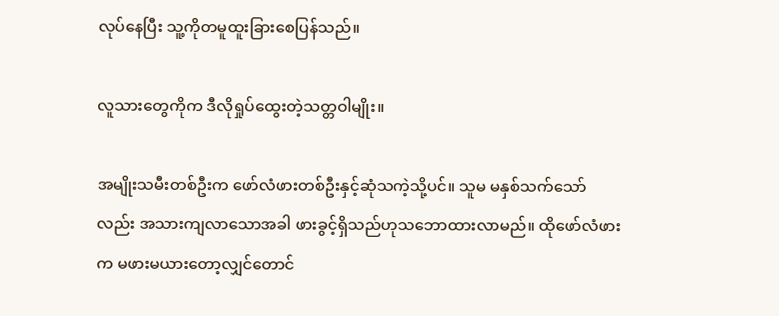လုပ်နေပြီး သူ့ကိုတမူထူးခြားစေပြန်သည်။

လူသားတွေကိုက ဒီလိုရှုပ်ထွေးတဲ့သတ္တဝါမျိုး။

အမျိုးသမီးတစ်ဦးက ဖော်လံဖားတစ်ဦးနှင့်ဆုံသကဲ့သို့ပင်။ သူမ မနှစ်သက်သော်လည်း အသားကျလာသောအခါ ဖားခွင့်ရှိသည်ဟုသဘောထားလာမည်။ ထိုဖော်လံဖားက မဖားမယားတော့လျှင်တောင်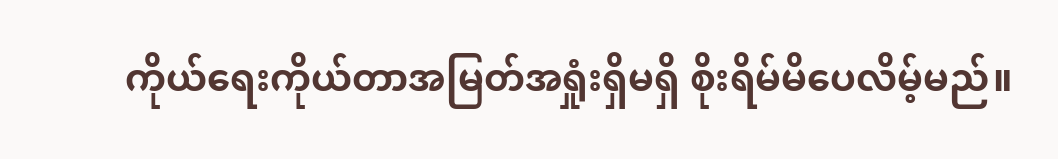ကိုယ်ရေးကိုယ်တာအမြတ်အရှုံးရှိမရှိ စိုးရိမ်မိပေလိမ့်မည်။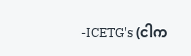-ICETG's (ငါက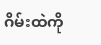ဂိမ်းထဲကို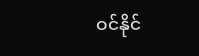ဝင်နိုင်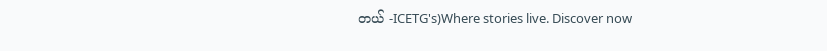တယ် -ICETG's)Where stories live. Discover now